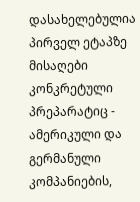დასახელებულია პირველ ეტაპზე მისაღები კონკრეტული პრეპარატიც - ამერიკული და გერმანული კომპანიების,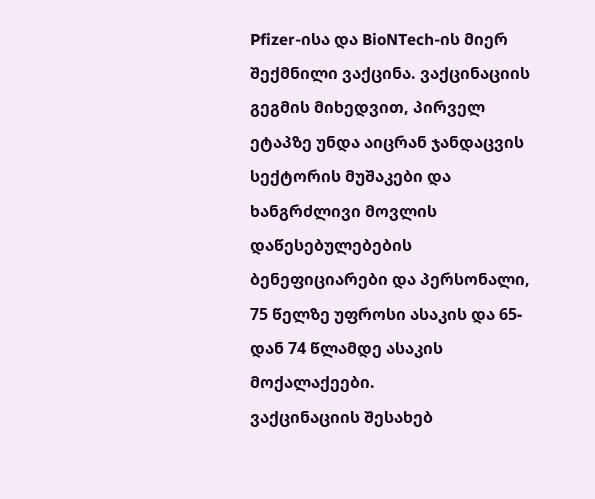Pfizer-ისა და BioNTech-ის მიერ შექმნილი ვაქცინა. ვაქცინაციის გეგმის მიხედვით, პირველ ეტაპზე უნდა აიცრან ჯანდაცვის სექტორის მუშაკები და ხანგრძლივი მოვლის დაწესებულებების ბენეფიციარები და პერსონალი, 75 წელზე უფროსი ასაკის და 65-დან 74 წლამდე ასაკის მოქალაქეები.
ვაქცინაციის შესახებ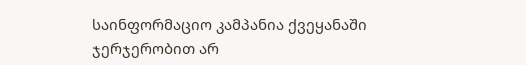საინფორმაციო კამპანია ქვეყანაში ჯერჯერობით არ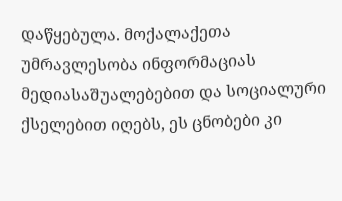დაწყებულა. მოქალაქეთა უმრავლესობა ინფორმაციას მედიასაშუალებებით და სოციალური ქსელებით იღებს, ეს ცნობები კი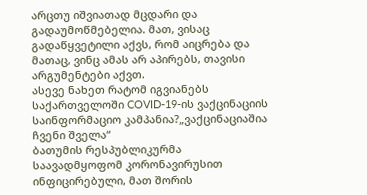არცთუ იშვიათად მცდარი და გადაუმოწმებელია. მათ, ვისაც გადაწყვეტილი აქვს, რომ აიცრება და მათაც, ვინც ამას არ აპირებს, თავისი არგუმენტები აქვთ.
ასევე ნახეთ რატომ იგვიანებს საქართველოში COVID-19-ის ვაქცინაციის საინფორმაციო კამპანია?„ვაქცინაციაშია ჩვენი შველა“
ბათუმის რესპუბლიკურმა საავადმყოფომ კორონავირუსით ინფიცირებული, მათ შორის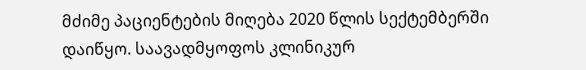მძიმე პაციენტების მიღება 2020 წლის სექტემბერში დაიწყო. საავადმყოფოს კლინიკურ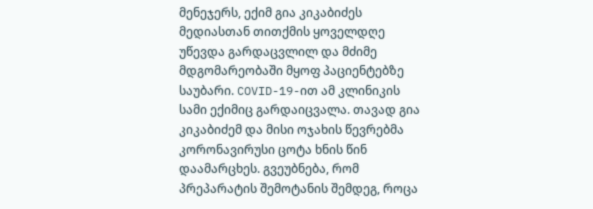მენეჯერს, ექიმ გია კიკაბიძეს მედიასთან თითქმის ყოველდღე უწევდა გარდაცვლილ და მძიმე მდგომარეობაში მყოფ პაციენტებზე საუბარი. COVID-19-ით ამ კლინიკის სამი ექიმიც გარდაიცვალა. თავად გია კიკაბიძემ და მისი ოჯახის წევრებმა კორონავირუსი ცოტა ხნის წინ დაამარცხეს. გვეუბნება, რომ პრეპარატის შემოტანის შემდეგ, როცა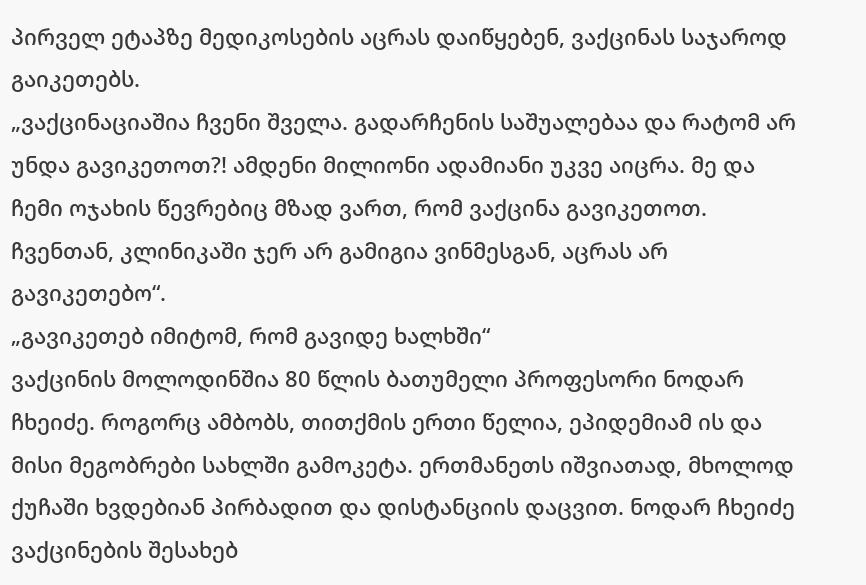პირველ ეტაპზე მედიკოსების აცრას დაიწყებენ, ვაქცინას საჯაროდ გაიკეთებს.
„ვაქცინაციაშია ჩვენი შველა. გადარჩენის საშუალებაა და რატომ არ უნდა გავიკეთოთ?! ამდენი მილიონი ადამიანი უკვე აიცრა. მე და ჩემი ოჯახის წევრებიც მზად ვართ, რომ ვაქცინა გავიკეთოთ. ჩვენთან, კლინიკაში ჯერ არ გამიგია ვინმესგან, აცრას არ გავიკეთებო“.
„გავიკეთებ იმიტომ, რომ გავიდე ხალხში“
ვაქცინის მოლოდინშია 80 წლის ბათუმელი პროფესორი ნოდარ ჩხეიძე. როგორც ამბობს, თითქმის ერთი წელია, ეპიდემიამ ის და მისი მეგობრები სახლში გამოკეტა. ერთმანეთს იშვიათად, მხოლოდ ქუჩაში ხვდებიან პირბადით და დისტანციის დაცვით. ნოდარ ჩხეიძე ვაქცინების შესახებ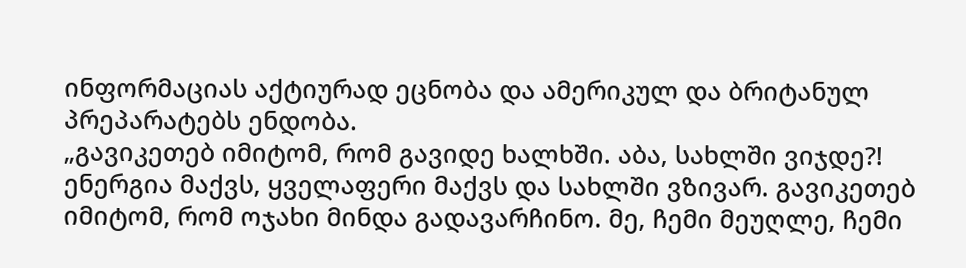ინფორმაციას აქტიურად ეცნობა და ამერიკულ და ბრიტანულ პრეპარატებს ენდობა.
„გავიკეთებ იმიტომ, რომ გავიდე ხალხში. აბა, სახლში ვიჯდე?! ენერგია მაქვს, ყველაფერი მაქვს და სახლში ვზივარ. გავიკეთებ იმიტომ, რომ ოჯახი მინდა გადავარჩინო. მე, ჩემი მეუღლე, ჩემი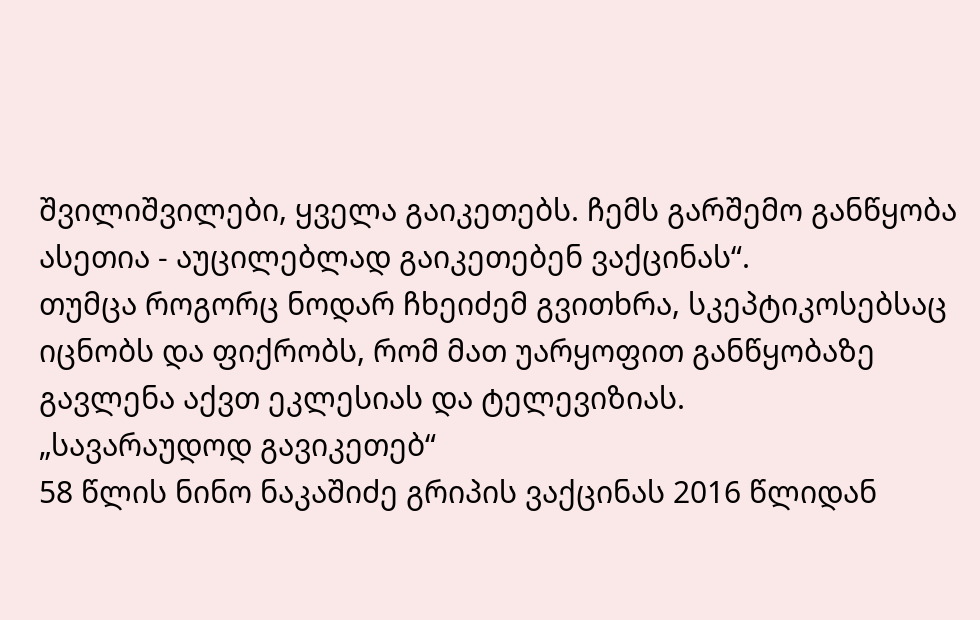შვილიშვილები, ყველა გაიკეთებს. ჩემს გარშემო განწყობა ასეთია - აუცილებლად გაიკეთებენ ვაქცინას“.
თუმცა როგორც ნოდარ ჩხეიძემ გვითხრა, სკეპტიკოსებსაც იცნობს და ფიქრობს, რომ მათ უარყოფით განწყობაზე გავლენა აქვთ ეკლესიას და ტელევიზიას.
„სავარაუდოდ გავიკეთებ“
58 წლის ნინო ნაკაშიძე გრიპის ვაქცინას 2016 წლიდან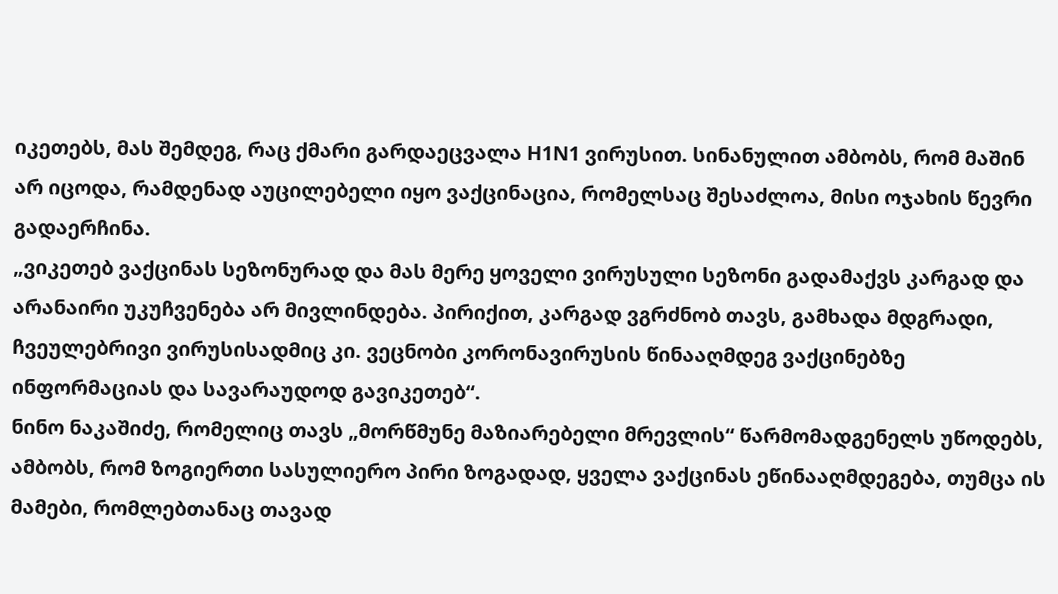იკეთებს, მას შემდეგ, რაც ქმარი გარდაეცვალა H1N1 ვირუსით. სინანულით ამბობს, რომ მაშინ არ იცოდა, რამდენად აუცილებელი იყო ვაქცინაცია, რომელსაც შესაძლოა, მისი ოჯახის წევრი გადაერჩინა.
„ვიკეთებ ვაქცინას სეზონურად და მას მერე ყოველი ვირუსული სეზონი გადამაქვს კარგად და არანაირი უკუჩვენება არ მივლინდება. პირიქით, კარგად ვგრძნობ თავს, გამხადა მდგრადი, ჩვეულებრივი ვირუსისადმიც კი. ვეცნობი კორონავირუსის წინააღმდეგ ვაქცინებზე ინფორმაციას და სავარაუდოდ გავიკეთებ“.
ნინო ნაკაშიძე, რომელიც თავს „მორწმუნე მაზიარებელი მრევლის“ წარმომადგენელს უწოდებს, ამბობს, რომ ზოგიერთი სასულიერო პირი ზოგადად, ყველა ვაქცინას ეწინააღმდეგება, თუმცა ის მამები, რომლებთანაც თავად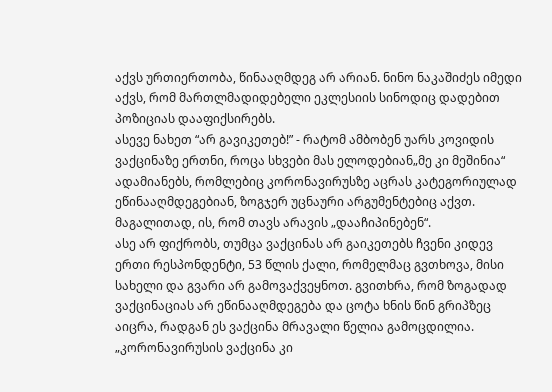აქვს ურთიერთობა, წინააღმდეგ არ არიან. ნინო ნაკაშიძეს იმედი აქვს, რომ მართლმადიდებელი ეკლესიის სინოდიც დადებით პოზიციას დააფიქსირებს.
ასევე ნახეთ “არ გავიკეთებ!” - რატომ ამბობენ უარს კოვიდის ვაქცინაზე ერთნი, როცა სხვები მას ელოდებიან„მე კი მეშინია“
ადამიანებს, რომლებიც კორონავირუსზე აცრას კატეგორიულად ეწინააღმდეგებიან, ზოგჯერ უცნაური არგუმენტებიც აქვთ. მაგალითად, ის, რომ თავს არავის „დააჩიპინებენ“.
ასე არ ფიქრობს, თუმცა ვაქცინას არ გაიკეთებს ჩვენი კიდევ ერთი რესპონდენტი, 53 წლის ქალი, რომელმაც გვთხოვა, მისი სახელი და გვარი არ გამოვაქვეყნოთ. გვითხრა, რომ ზოგადად ვაქცინაციას არ ეწინააღმდეგება და ცოტა ხნის წინ გრიპზეც აიცრა, რადგან ეს ვაქცინა მრავალი წელია გამოცდილია.
„კორონავირუსის ვაქცინა კი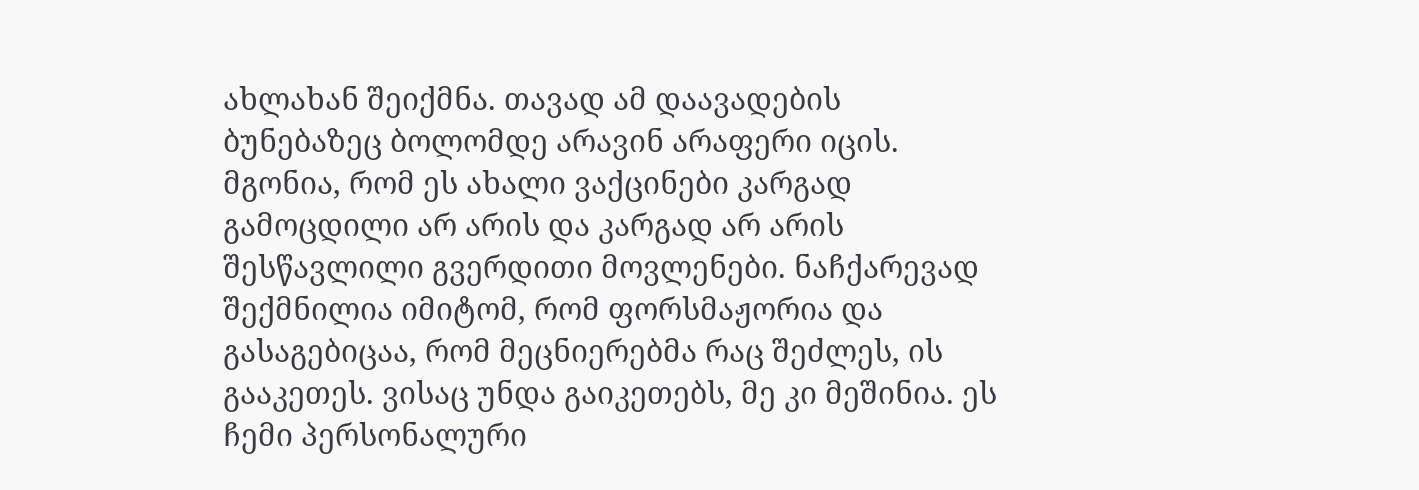ახლახან შეიქმნა. თავად ამ დაავადების ბუნებაზეც ბოლომდე არავინ არაფერი იცის. მგონია, რომ ეს ახალი ვაქცინები კარგად გამოცდილი არ არის და კარგად არ არის შესწავლილი გვერდითი მოვლენები. ნაჩქარევად შექმნილია იმიტომ, რომ ფორსმაჟორია და გასაგებიცაა, რომ მეცნიერებმა რაც შეძლეს, ის გააკეთეს. ვისაც უნდა გაიკეთებს, მე კი მეშინია. ეს ჩემი პერსონალური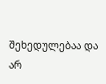შეხედულებაა და არ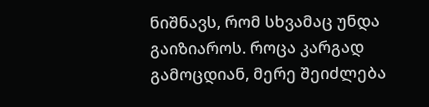ნიშნავს, რომ სხვამაც უნდა გაიზიაროს. როცა კარგად გამოცდიან, მერე შეიძლება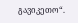გავიკეთო“.